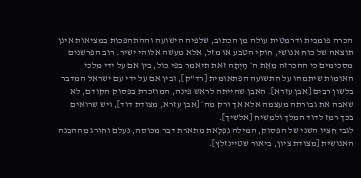הכרה פומבית ודרמטית עולה מן הכתוב, שלפיה הישועה וההתהפכות במציאות אינן תוצאה של כוח אנושי, חוקי הטבע או מזל, אלא מעשה אלוהי ישיר. רוב הפרשנים מסכימים כי ההכרזה מֵאֵת ה׳ הָיְתָה זֹּאת תיאמר בפי כול, בין אם על ידי מלכי האומות שיתמהו על התשועה הפתאומית [רד"ק], ובין אם על ידי עם ישראל המדבר בלשון רבים [אבן עזרא]. האבן שהייתה לראש פינה, המוזכרת בפסוק הקודם, לא שאבה את גבורתה מעצמה אלא אך ורק מה׳ [אבן עזרא, מצודת דוד], ויש שרואים בכך רמז לדוד המלך ולמשיח [אלשיך].
לגבי חציו השני של הפסוק, המילה נִפְלָאת מתארת דבר מכוסה, נעלם וחורג מההבנה האנושית [מצודת ציון, ביאור שטיינזלץ].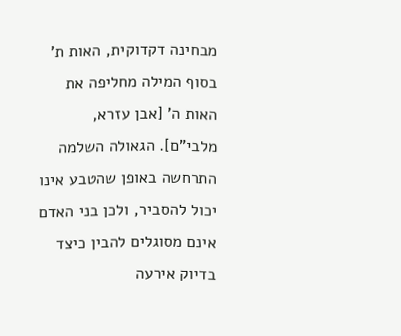מבחינה דקדוקית, האות ת' בסוף המילה מחליפה את האות ה' [אבן עזרא, מלבי"ם]. הגאולה השלמה התרחשה באופן שהטבע אינו יכול להסביר, ולכן בני האדם אינם מסוגלים להבין כיצד בדיוק אירעה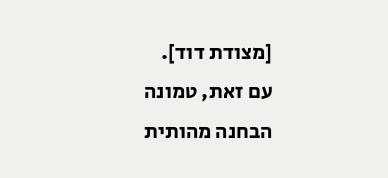[מצודת דוד].
עם זאת, טמונה הבחנה מהותית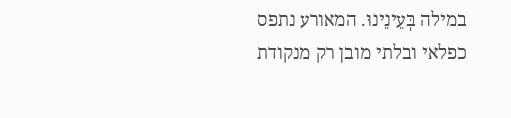במילה בְּעֵינֵינוּ. המאורע נתפס כפלאי ובלתי מובן רק מנקודת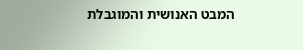המבט האנושית והמוגבלת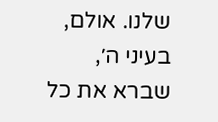שלנו. אולם, בעיני ה׳, שברא את כל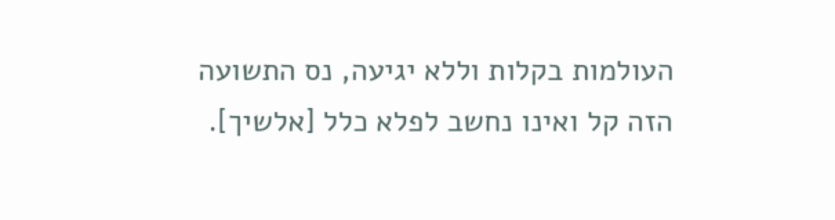העולמות בקלות וללא יגיעה, נס התשועה הזה קל ואינו נחשב לפלא כלל [אלשיך].